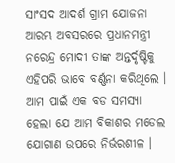ସାଂସଦ ଆଦର୍ଶ ଗ୍ରାମ ଯୋଜନା ଆରମ୍ଭ ଅବସରରେ ପ୍ରଧାନମନ୍ତ୍ରୀ ନରେନ୍ଦ୍ର ମୋଦୀ ତାଙ୍କ ଅନ୍ତର୍ଦୃଷ୍ଟିକୁ ଏହିପରି ଭାବେ ବର୍ଣ୍ଣନା କରିଥିଲେ ।
ଆମ ପାଇଁ ଏକ ବଡ ସମସ୍ୟା ହେଲା ଯେ ଆମ ବିକାଶର ମଡେଲ ଯୋଗାଣ ଉପରେ ନିର୍ଭରଶୀଳ ।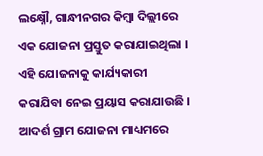ଲକ୍ଷ୍ନୌ, ଗାନ୍ଧୀନଗର କିମ୍ବା ଦିଲ୍ଲୀରେ ଏକ ଯୋଜନା ପ୍ରସ୍ତୁତ କରାଯାଇଥିଲା । ଏହି ଯୋଜନାକୁ କାର୍ଯ୍ୟକାରୀ କରାଯିବା ନେଇ ପ୍ରୟାସ କରାଯାଉଛି । ଆଦର୍ଶ ଗ୍ରାମ ଯୋଜନା ମାଧ୍ୟମରେ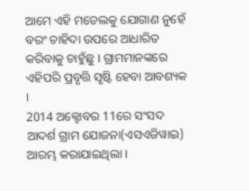ଆମେ ଏହି ମଡେଲକୁ ଯୋଗାଣ ନୁହେଁ ବରଂ ଚାହିଦା ଉପରେ ଆଧାରିତ କରିବାକୁ ଚାହୁଁଛୁ । ଗ୍ରାମମାନଙ୍କରେ ଏହିପରି ପ୍ରବୃତ୍ତି ସୃଷ୍ଟି ହେବା ଆବଶ୍ୟକ ।
2014 ଅକ୍ଟୋବର 11ରେ ସଂସଦ ଆଦର୍ଶ ଗ୍ରାମ ଯୋଜନା(ଏସଏଜିୱାଇ) ଆରମ୍ଭ କରାଯାଇଥିଲା ।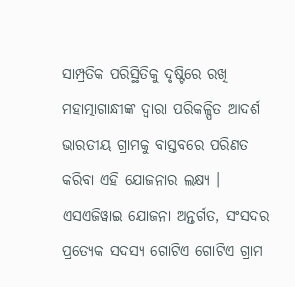ସାମ୍ପ୍ରତିକ ପରିସ୍ଥିତିକୁ ଦୃଷ୍ଟିରେ ରଖି ମହାତ୍ମାଗାନ୍ଧୀଙ୍କ ଦ୍ୱାରା ପରିକଳ୍ପିତ ଆଦର୍ଶ ଭାରତୀୟ ଗ୍ରାମକୁ ବାସ୍ତବରେ ପରିଣତ କରିବା ଏହି ଯୋଜନାର ଲକ୍ଷ୍ୟ । ଏସଏଜିୱାଇ ଯୋଜନା ଅନ୍ତର୍ଗତ, ସଂସଦର ପ୍ରତ୍ୟେକ ସଦସ୍ୟ ଗୋଟିଏ ଗୋଟିଏ ଗ୍ରାମ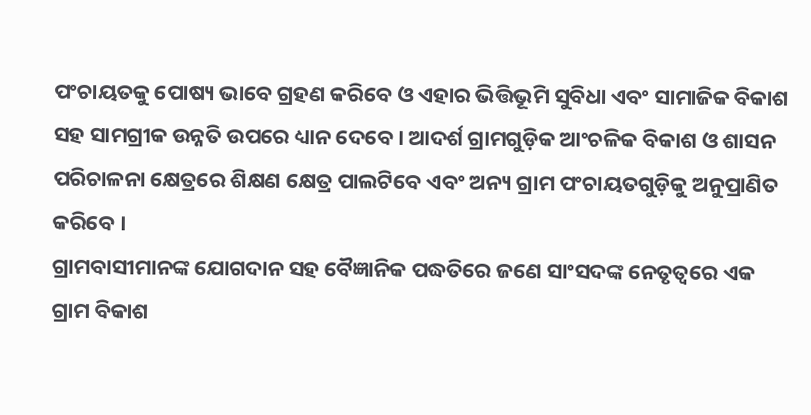ପଂଚାୟତକୁ ପୋଷ୍ୟ ଭାବେ ଗ୍ରହଣ କରିବେ ଓ ଏହାର ଭିତ୍ତିଭୂମି ସୁବିଧା ଏବଂ ସାମାଜିକ ବିକାଶ ସହ ସାମଗ୍ରୀକ ଉନ୍ନତି ଉପରେ ଧ୍ୟାନ ଦେବେ । ଆଦର୍ଶ ଗ୍ରାମଗୁଡ଼ିକ ଆଂଚଳିକ ବିକାଶ ଓ ଶାସନ ପରିଚାଳନା କ୍ଷେତ୍ରରେ ଶିକ୍ଷଣ କ୍ଷେତ୍ର ପାଲଟିବେ ଏବଂ ଅନ୍ୟ ଗ୍ରାମ ପଂଚାୟତଗୁଡ଼ିକୁ ଅନୁପ୍ରାଣିତ କରିବେ ।
ଗ୍ରାମବାସୀମାନଙ୍କ ଯୋଗଦାନ ସହ ବୈଜ୍ଞାନିକ ପଦ୍ଧତିରେ ଜଣେ ସାଂସଦଙ୍କ ନେତୃତ୍ୱରେ ଏକ ଗ୍ରାମ ବିକାଶ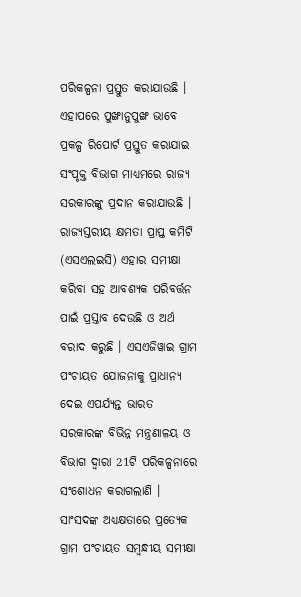ପରିକଳ୍ପନା ପ୍ରସ୍ତୁତ କରାଯାଉଛି । ଏହାପରେ ପୁଙ୍ଖାନୁପୁଙ୍ଖ ଭାବେ ପ୍ରକଳ୍ପ ରିପୋର୍ଟ ପ୍ରସ୍ତୁତ କରାଯାଇ ସଂପୃକ୍ତ ବିଭାଗ ମାଧ୍ୟମରେ ରାଜ୍ୟ ସରକାରଙ୍କୁ ପ୍ରଦାନ କରାଯାଉଛି । ରାଜ୍ୟସ୍ତରୀୟ କ୍ଷମତା ପ୍ରାପ୍ତ କମିଟି (ଏସଏଲଇସି) ଏହାର ସମୀକ୍ଷା କରିବା ସହ ଆବଶ୍ୟକ ପରିବର୍ତ୍ତନ ପାଇଁ ପ୍ରସ୍ତାବ ଦେଉଛି ଓ ଅର୍ଥ ବରାଦ କରୁଛି । ଏସଏଜିୱାଇ ଗ୍ରାମ ପଂଚାୟତ ଯୋଜନାକୁ ପ୍ରାଧାନ୍ୟ ଦେଇ ଏପର୍ଯ୍ୟନ୍ତ ଭାରତ ସରକାରଙ୍କ ବିଭିନ୍ନ ମନ୍ତ୍ରଣାଳୟ ଓ ବିଭାଗ ଦ୍ୱାରା 21ଟି ପରିକଳ୍ପନାରେ ସଂଶୋଧନ କରାଗଲାଣି ।
ସାଂସଦଙ୍କ ଅଧ୍ୟକ୍ଷତାରେ ପ୍ରତ୍ୟେକ ଗ୍ରାମ ପଂଚାୟତ ସମ୍ବନ୍ଧୀୟ ସମୀକ୍ଷା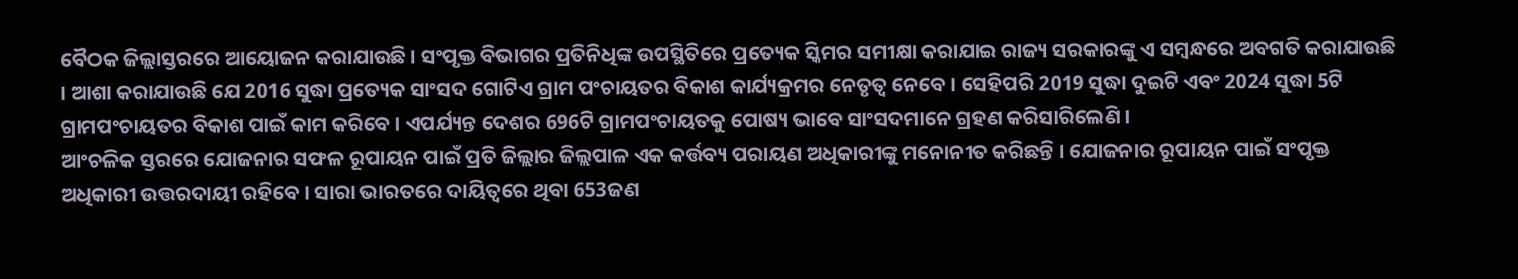ବୈଠକ ଜିଲ୍ଲାସ୍ତରରେ ଆୟୋଜନ କରାଯାଉଛି । ସଂପୃକ୍ତ ବିଭାଗର ପ୍ରତିନିଧିଙ୍କ ଉପସ୍ଥିତିରେ ପ୍ରତ୍ୟେକ ସ୍କିମର ସମୀକ୍ଷା କରାଯାଇ ରାଜ୍ୟ ସରକାରଙ୍କୁ ଏ ସମ୍ବନ୍ଧରେ ଅବଗତି କରାଯାଉଛି । ଆଶା କରାଯାଉଛି ଯେ 2016 ସୁଦ୍ଧା ପ୍ରତ୍ୟେକ ସାଂସଦ ଗୋଟିଏ ଗ୍ରାମ ପଂଚାୟତର ବିକାଶ କାର୍ଯ୍ୟକ୍ରମର ନେତୃତ୍ୱ ନେବେ । ସେହିପରି 2019 ସୁଦ୍ଧା ଦୁଇଟି ଏବଂ 2024 ସୁଦ୍ଧା 5ଟି ଗ୍ରାମପଂଚାୟତର ବିକାଶ ପାଇଁ କାମ କରିବେ । ଏପର୍ଯ୍ୟନ୍ତ ଦେଶର 696ଟି ଗ୍ରାମପଂଚାୟତକୁ ପୋଷ୍ୟ ଭାବେ ସାଂସଦମାନେ ଗ୍ରହଣ କରିସାରିଲେଣି ।
ଆଂଚଳିକ ସ୍ତରରେ ଯୋଜନାର ସଫଳ ରୂପାୟନ ପାଇଁ ପ୍ରତି ଜିଲ୍ଲାର ଜିଲ୍ଲପାଳ ଏକ କର୍ତ୍ତବ୍ୟ ପରାୟଣ ଅଧିକାରୀଙ୍କୁ ମନୋନୀତ କରିଛନ୍ତି । ଯୋଜନାର ରୂପାୟନ ପାଇଁ ସଂପୃକ୍ତ ଅଧିକାରୀ ଉତ୍ତରଦାୟୀ ରହିବେ । ସାରା ଭାରତରେ ଦାୟିତ୍ୱରେ ଥିବା 653ଜଣ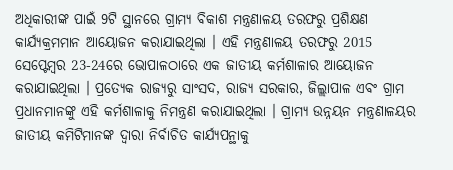ଅଧିକାରୀଙ୍କ ପାଇଁ 9ଟି ସ୍ଥାନରେ ଗ୍ରାମ୍ୟ ବିକାଶ ମନ୍ତ୍ରଣାଳୟ ତରଫରୁ ପ୍ରଶିକ୍ଷଣ କାର୍ଯ୍ୟକ୍ରମମାନ ଆୟୋଜନ କରାଯାଇଥିଲା । ଏହି ମନ୍ତ୍ରଣାଳୟ ତରଫରୁ 2015 ସେପ୍ଟେମ୍ବର 23-24ରେ ଭୋପାଳଠାରେ ଏକ ଜାତୀୟ କର୍ମଶାଳାର ଆୟୋଜନ କରାଯାଇଥିଲା । ପ୍ରତ୍ୟେକ ରାଜ୍ୟରୁ ସାଂସଦ, ରାଜ୍ୟ ସରକାର, ଜିଲ୍ଲାପାଳ ଏବଂ ଗ୍ରାମ ପ୍ରଧାନମାନଙ୍କୁ ଏହି କର୍ମଶାଳାକୁ ନିମନ୍ତ୍ରଣ କରାଯାଇଥିଲା । ଗ୍ରାମ୍ୟ ଉନ୍ନୟନ ମନ୍ତ୍ରଣାଳୟର ଜାତୀୟ କମିଟିମାନଙ୍କ ଦ୍ୱାରା ନିର୍ବାଚିତ କାର୍ଯ୍ୟପନ୍ଥାକୁ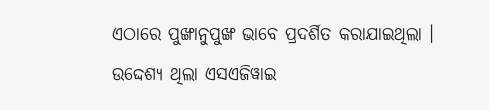ଏଠାରେ ପୁଙ୍ଖାନୁପୁଙ୍ଖ ଭାବେ ପ୍ରଦର୍ଶିତ କରାଯାଇଥିଲା । ଉଦ୍ଦେଶ୍ୟ ଥିଲା ଏସଏଜିୱାଇ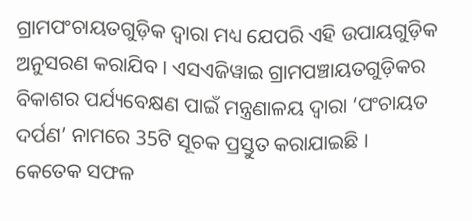ଗ୍ରାମପଂଚାୟତଗୁଡ଼ିକ ଦ୍ୱାରା ମଧ୍ୟ ଯେପରି ଏହି ଉପାୟଗୁଡ଼ିକ ଅନୁସରଣ କରାଯିବ । ଏସଏଜିୱାଇ ଗ୍ରାମପଞ୍ଚାୟତଗୁଡ଼ିକର ବିକାଶର ପର୍ଯ୍ୟବେକ୍ଷଣ ପାଇଁ ମନ୍ତ୍ରଣାଳୟ ଦ୍ୱାରା ‘ପଂଚାୟତ ଦର୍ପଣ’ ନାମରେ 35ଟି ସୂଚକ ପ୍ରସ୍ତୁତ କରାଯାଇଛି ।
କେତେକ ସଫଳ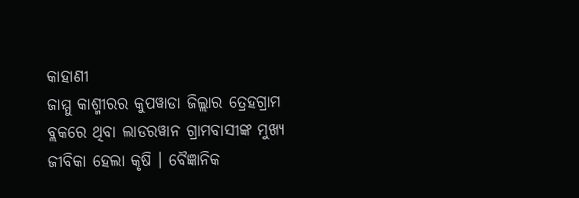କାହାଣୀ
ଜାମ୍ମୁ କାଶ୍ମୀରର କୁପୱାଡା ଜିଲ୍ଲାର ତ୍ରେହଗ୍ରାମ ବ୍ଲକରେ ଥିବା ଲାଡରୱାନ ଗ୍ରାମବାସୀଙ୍କ ମୁଖ୍ୟ ଜୀବିକା ହେଲା କୃଷି । ବୈଜ୍ଞାନିକ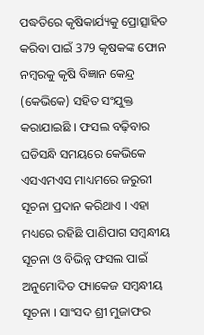ପଦ୍ଧତିରେ କୃଷିକାର୍ଯ୍ୟକୁ ପ୍ରୋତ୍ସାହିତ କରିବା ପାଇଁ 379 କୃଷକଙ୍କ ଫୋନ ନମ୍ବରକୁ କୃଷି ବିଜ୍ଞାନ କେନ୍ଦ୍ର (କେଭିକେ) ସହିତ ସଂଯୁକ୍ତ କରାଯାଇଛି । ଫସଲ ବଢ଼ିବାର ଘଡିସନ୍ଧି ସମୟରେ କେଭିକେ ଏସଏମଏସ ମାଧ୍ୟମରେ ଜରୁରୀ ସୂଚନା ପ୍ରଦାନ କରିଥାଏ । ଏହା ମଧ୍ୟରେ ରହିଛି ପାଣିପାଗ ସମ୍ବନ୍ଧୀୟ ସୂଚନା ଓ ବିଭିନ୍ନ ଫସଲ ପାଇଁ ଅନୁମୋଦିତ ପ୍ୟାକେଜ ସମ୍ବନ୍ଧୀୟ ସୂଚନା । ସାଂସଦ ଶ୍ରୀ ମୁଜାଫର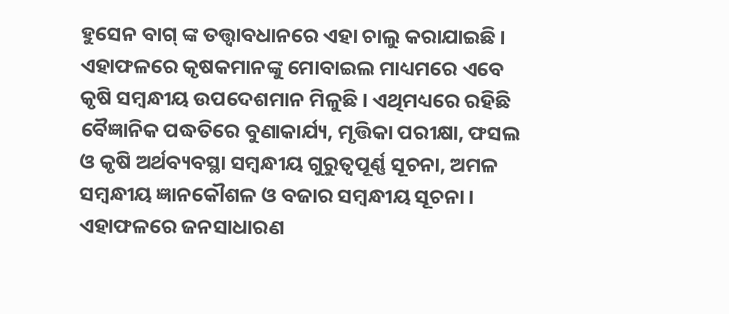ହୁସେନ ବାଗ୍ ଙ୍କ ତତ୍ତ୍ୱାବଧାନରେ ଏହା ଚାଲୁ କରାଯାଇଛି । ଏହାଫଳରେ କୃଷକମାନଙ୍କୁ ମୋବାଇଲ ମାଧ୍ୟମରେ ଏବେ କୃଷି ସମ୍ବନ୍ଧୀୟ ଉପଦେଶମାନ ମିଳୁଛି । ଏଥିମଧ୍ୟରେ ରହିଛି ବୈଜ୍ଞାନିକ ପଦ୍ଧତିରେ ବୁଣାକାର୍ଯ୍ୟ, ମୃତ୍ତିକା ପରୀକ୍ଷା, ଫସଲ ଓ କୃଷି ଅର୍ଥବ୍ୟବସ୍ଥା ସମ୍ବନ୍ଧୀୟ ଗୁରୁତ୍ୱପୂର୍ଣ୍ଣ ସୂଚନା, ଅମଳ ସମ୍ବନ୍ଧୀୟ ଜ୍ଞାନକୌଶଳ ଓ ବଜାର ସମ୍ବନ୍ଧୀୟ ସୂଚନା । ଏହାଫଳରେ ଜନସାଧାରଣ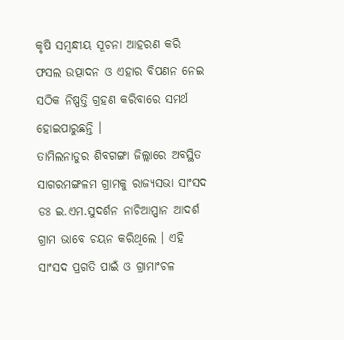କୃଷି ସମ୍ବନ୍ଧୀୟ ସୂଚନା ଆହରଣ କରି ଫସଲ ଉତ୍ପାଦନ ଓ ଏହାର ବିପଣନ ନେଇ ସଠିକ ନିଷ୍ପତ୍ତି ଗ୍ରହଣ କରିବାରେ ସମର୍ଥ ହୋଇପାରୁଛନ୍ତି ।
ତାମିଲନାଡୁର ଶିବଗଙ୍ଗା ଜିଲ୍ଲାରେ ଅବସ୍ଥିତ ସାଗରମଙ୍ଗଳମ ଗ୍ରାମକୁ ରାଜ୍ୟସଭା ସାଂସଦ ଡଃ ଇ.ଏମ.ସୁଦର୍ଶନ ନାଚିଆପ୍ପାନ ଆଦର୍ଶ ଗ୍ରାମ ଭାବେ ଚୟନ କରିଥିଲେ । ଏହି ସାଂସଦ ପ୍ରଗତି ପାଇଁ ଓ ଗ୍ରାମାଂଚଳ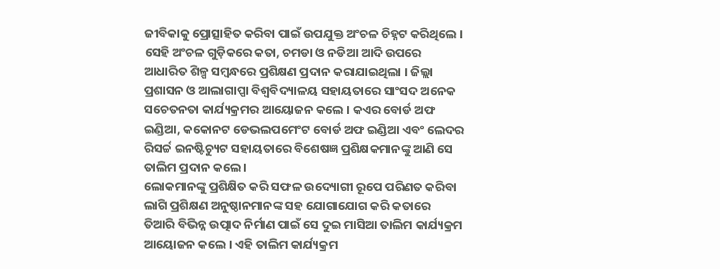ଜୀବିକାକୁ ପ୍ରୋତ୍ସାହିତ କରିବା ପାଇଁ ଉପଯୁକ୍ତ ଅଂଚଳ ଚିହ୍ନଟ କରିଥିଲେ । ସେହି ଅଂଚଳ ଗୁଡ଼ିକରେ କତା, ଚମଡା ଓ ନଡିଆ ଆଦି ଉପରେ ଆଧାରିତ ଶିଳ୍ପ ସମ୍ବନ୍ଧରେ ପ୍ରଶିକ୍ଷଣ ପ୍ରଦାନ କରାଯାଇଥିଲା । ଜିଲ୍ଲା ପ୍ରଶାସନ ଓ ଆଲାଗାପ୍ପା ବିଶ୍ୱବିଦ୍ୟାଳୟ ସହାୟତାରେ ସାଂସଦ ଅନେକ ସଚେତନତା କାର୍ଯ୍ୟକ୍ରମର ଆୟୋଜନ କଲେ । କଏର ବୋର୍ଡ ଅଫ ଇଣ୍ଡିଆ, କକୋନଟ ଡେଭଲପମେଂଟ ବୋର୍ଡ ଅଫ ଇଣ୍ଡିଆ ଏବଂ ଲେଦର ରିସର୍ଚ୍ଚ ଇନଷ୍ଟିଚ୍ୟୁଟ ସହାୟତାରେ ବିଶେଷଜ୍ଞ ପ୍ରଶିକ୍ଷକମାନଙ୍କୁ ଆଣି ସେ ତାଲିମ ପ୍ରଦାନ କଲେ ।
ଲୋକମାନଙ୍କୁ ପ୍ରଶିକ୍ଷିତ କରି ସଫଳ ଉଦ୍ୟୋଗୀ ରୂପେ ପରିଣତ କରିବା ଲାଗି ପ୍ରଶିକ୍ଷଣ ଅନୁଷ୍ଠାନମାନଙ୍କ ସହ ଯୋଗାଯୋଗ କରି କତାରେ ତିଆରି ବିଭିନ୍ନ ଉତ୍ପାଦ ନିର୍ମାଣ ପାଇଁ ସେ ଦୁଇ ମାସିଆ ତାଲିମ କାର୍ଯ୍ୟକ୍ରମ ଆୟୋଜନ କଲେ । ଏହି ତାଲିମ କାର୍ଯ୍ୟକ୍ରମ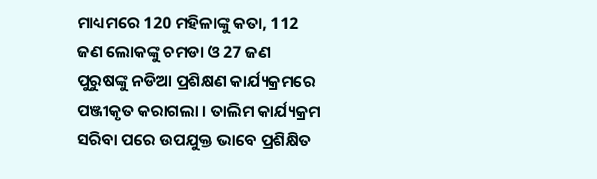ମାଧ୍ୟମରେ 120 ମହିଳାଙ୍କୁ କତା, 112 ଜଣ ଲୋକଙ୍କୁ ଚମଡା ଓ 27 ଜଣ ପୁରୁଷଙ୍କୁ ନଡିଆ ପ୍ରଶିକ୍ଷଣ କାର୍ଯ୍ୟକ୍ରମରେ ପଞ୍ଜୀକୃତ କରାଗଲା । ତାଲିମ କାର୍ଯ୍ୟକ୍ରମ ସରିବା ପରେ ଉପଯୁକ୍ତ ଭାବେ ପ୍ରଶିକ୍ଷିତ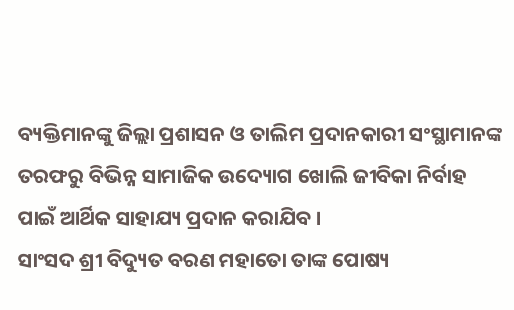ବ୍ୟକ୍ତିମାନଙ୍କୁ ଜିଲ୍ଲା ପ୍ରଶାସନ ଓ ତାଲିମ ପ୍ରଦାନକାରୀ ସଂସ୍ଥାମାନଙ୍କ ତରଫରୁ ବିଭିନ୍ନ ସାମାଜିକ ଉଦ୍ୟୋଗ ଖୋଲି ଜୀବିକା ନିର୍ବାହ ପାଇଁ ଆର୍ଥିକ ସାହାଯ୍ୟ ପ୍ରଦାନ କରାଯିବ ।
ସାଂସଦ ଶ୍ରୀ ବିଦ୍ୟୁତ ବରଣ ମହାତୋ ତାଙ୍କ ପୋଷ୍ୟ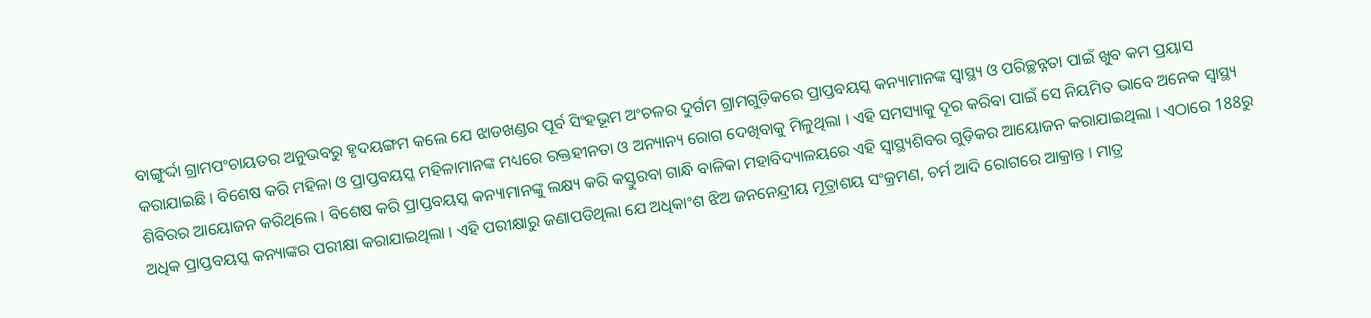ବାଙ୍ଗୁର୍ଦ୍ଦା ଗ୍ରାମପଂଚାୟତର ଅନୁଭବରୁ ହୃଦୟଙ୍ଗମ କଲେ ଯେ ଝାଡଖଣ୍ଡର ପୂର୍ବ ସିଂହଭୂମ ଅଂଚଳର ଦୁର୍ଗମ ଗ୍ରାମଗୁଡ଼ିକରେ ପ୍ରାପ୍ତବୟସ୍କ କନ୍ୟାମାନଙ୍କ ସ୍ୱାସ୍ଥ୍ୟ ଓ ପରିଚ୍ଛନ୍ନତା ପାଇଁ ଖୁବ କମ ପ୍ରୟାସ କରାଯାଇଛି । ବିଶେଷ କରି ମହିଳା ଓ ପ୍ରାପ୍ତବୟସ୍କ ମହିଳାମାନଙ୍କ ମଧ୍ୟରେ ରକ୍ତହୀନତା ଓ ଅନ୍ୟାନ୍ୟ ରୋଗ ଦେଖିବାକୁ ମିଳୁଥିଲା । ଏହି ସମସ୍ୟାକୁ ଦୂର କରିବା ପାଇଁ ସେ ନିୟମିତ ଭାବେ ଅନେକ ସ୍ୱାସ୍ଥ୍ୟ ଶିବିରର ଆୟୋଜନ କରିଥିଲେ । ବିଶେଷ କରି ପ୍ରାପ୍ତବୟସ୍କ କନ୍ୟାମାନଙ୍କୁ ଲକ୍ଷ୍ୟ କରି କସ୍ତୁରବା ଗାନ୍ଧି ବାଳିକା ମହାବିଦ୍ୟାଳୟରେ ଏହି ସ୍ୱାସ୍ଥ୍ୟଶିବର ଗୁଡ଼ିକର ଆୟୋଜନ କରାଯାଇଥିଲା । ଏଠାରେ 188ରୁ ଅଧିକ ପ୍ରାପ୍ତବୟସ୍କ କନ୍ୟାଙ୍କର ପରୀକ୍ଷା କରାଯାଇଥିଲା । ଏହି ପରୀକ୍ଷାରୁ ଜଣାପଡିଥିଲା ଯେ ଅଧିକାଂଶ ଝିଅ ଜନନେନ୍ଦ୍ରୀୟ ମୂତ୍ରାଶୟ ସଂକ୍ରମଣ, ଚର୍ମ ଆଦି ରୋଗରେ ଆକ୍ରାନ୍ତ । ମାତ୍ର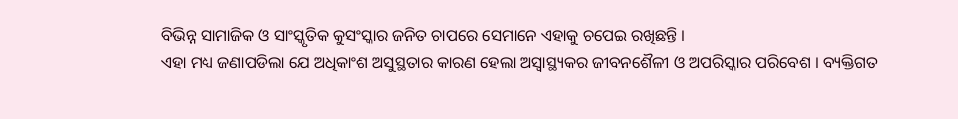ବିଭିନ୍ନ ସାମାଜିକ ଓ ସାଂସ୍କୃତିକ କୁସଂସ୍କାର ଜନିତ ଚାପରେ ସେମାନେ ଏହାକୁ ଚପେଇ ରଖିଛନ୍ତି ।
ଏହା ମଧ୍ୟ ଜଣାପଡିଲା ଯେ ଅଧିକାଂଶ ଅସୁସ୍ଥତାର କାରଣ ହେଲା ଅସ୍ୱାସ୍ଥ୍ୟକର ଜୀବନଶୈଳୀ ଓ ଅପରିସ୍କାର ପରିବେଶ । ବ୍ୟକ୍ତିଗତ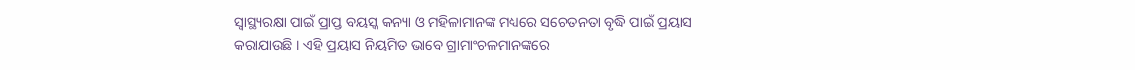ସ୍ୱାସ୍ଥ୍ୟରକ୍ଷା ପାଇଁ ପ୍ରାପ୍ତ ବୟସ୍କ କନ୍ୟା ଓ ମହିଳାମାନଙ୍କ ମଧ୍ୟରେ ସଚେତନତା ବୃଦ୍ଧି ପାଇଁ ପ୍ରୟାସ କରାଯାଉଛି । ଏହି ପ୍ରୟାସ ନିୟମିତ ଭାବେ ଗ୍ରାମାଂଚଳମାନଙ୍କରେ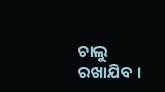ଚାଲୁ ରଖାଯିବ ।